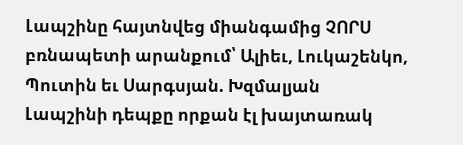Լապշինը հայտնվեց միանգամից ՉՈՐՍ բռնապետի արանքում՝ Ալիեւ, Լուկաշենկո, Պուտին եւ Սարգսյան. Խզմալյան
Լապշինի դեպքը որքան էլ խայտառակ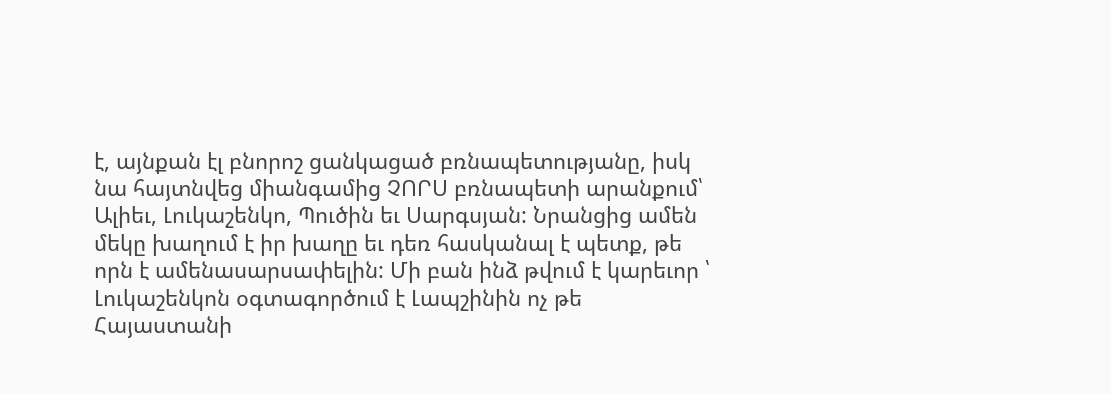է, այնքան էլ բնորոշ ցանկացած բռնապետությանը, իսկ նա հայտնվեց միանգամից ՉՈՐՍ բռնապետի արանքում՝ Ալիեւ, Լուկաշենկո, Պուծին եւ Սարգսյան: Նրանցից ամեն մեկը խաղում է իր խաղը եւ դեռ հասկանալ է պետք, թե որն է ամենասարսափելին: Մի բան ինձ թվում է կարեւոր ՝ Լուկաշենկոն օգտագործում է Լապշինին ոչ թե Հայաստանի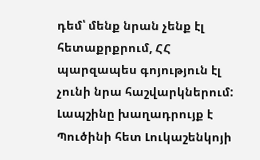դեմ՝ մենք նրան չենք էլ հետաքրքրում, ՀՀ պարզապես գոյություն էլ չունի նրա հաշվարկներում: Լապշինը խաղադրույք է Պուծինի հետ Լուկաշենկոյի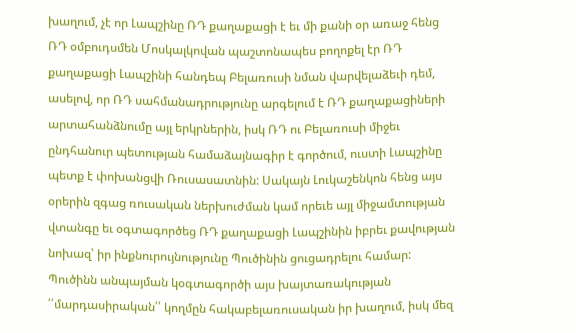խաղում, չէ որ Լապշինը ՌԴ քաղաքացի է եւ մի քանի օր առաջ հենց ՌԴ օմբուդսմեն Մոսկալկովան պաշտոնապես բողոքել էր ՌԴ քաղաքացի Լապշինի հանդեպ Բելառուսի նման վարվելաձեւի դեմ, ասելով, որ ՌԴ սահմանադրությունը արգելում է ՌԴ քաղաքացիների արտահանձնումը այլ երկրներին, իսկ ՌԴ ու Բելառուսի միջեւ ընդհանուր պետության համաձայնագիր է գործում, ուստի Լապշինը պետք է փոխանցվի Ռուսասատնին: Սակայն Լուկաշենկոն հենց այս օրերին զգաց ռուսական ներխուժման կամ որեւե այլ միջամտության վտանգը եւ օգտագործեց ՌԴ քաղաքացի Լապշինին իբրեւ քավության նոխազ՝ իր ինքնուրույնությունը Պուծինին ցուցադրելու համար: Պուծինն անպայման կօգտագործի այս խայտառակության ՛՛մարդասիրական՛՛ կողմըն հակաբելառուսական իր խաղում, իսկ մեզ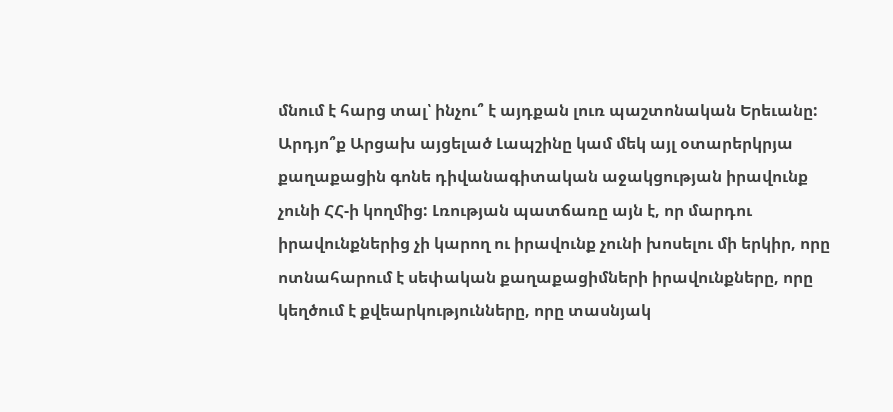մնում է հարց տալ՝ ինչու՞ է այդքան լուռ պաշտոնական Երեւանը: Արդյո՞ք Արցախ այցելած Լապշինը կամ մեկ այլ օտարերկրյա քաղաքացին գոնե դիվանագիտական աջակցության իրավունք չունի ՀՀ-ի կողմից: Լռության պատճառը այն է, որ մարդու իրավունքներից չի կարող ու իրավունք չունի խոսելու մի երկիր, որը ոտնահարում է սեփական քաղաքացիմների իրավունքները, որը կեղծում է քվեարկությունները, որը տասնյակ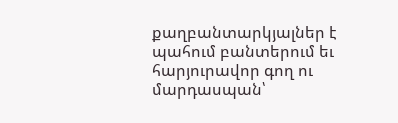քաղբանտարկյալներ է պահում բանտերում եւ հարյուրավոր գող ու մարդասպան՝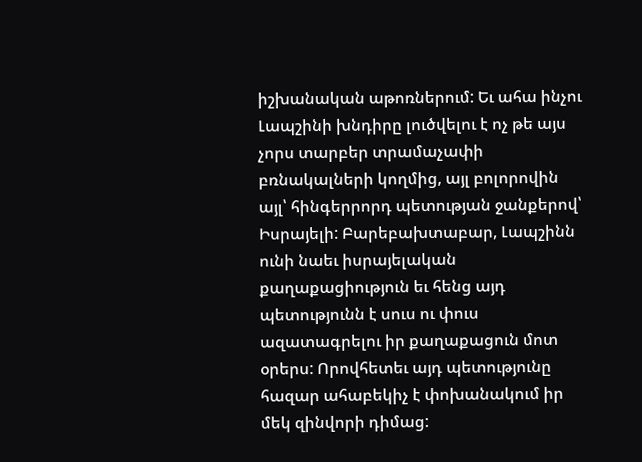իշխանական աթոռներում: Եւ ահա ինչու Լապշինի խնդիրը լուծվելու է ոչ թե այս չորս տարբեր տրամաչափի բռնակալների կողմից, այլ բոլորովին այլ՝ հինգերրորդ պետության ջանքերով՝ Իսրայելի: Բարեբախտաբար, Լապշինն ունի նաեւ իսրայելական քաղաքացիություն եւ հենց այդ պետությունն է սուս ու փուս ազատագրելու իր քաղաքացուն մոտ օրերս: Որովհետեւ այդ պետությունը հազար ահաբեկիչ է փոխանակում իր մեկ զինվորի դիմաց: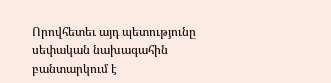Որովհետեւ այդ պետությունը սեփական նախագահին բանտարկում է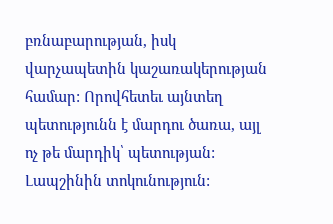բռնաբարության, իսկ վարչապետին կաշառակերության համար: Որովհետեւ այնտեղ պետությունն է մարդու ծառա, այլ ոչ թե մարդիկ՝ պետության: Լապշինին տոկունություն: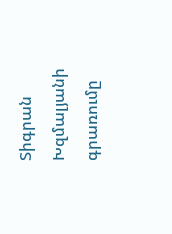Տիգրան Խզմալյանի գրառումը